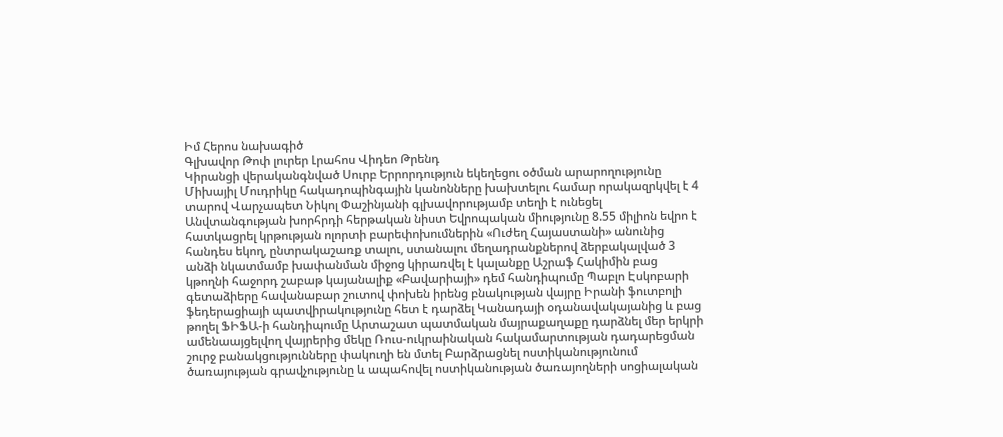Իմ Հերոս նախագիծ
Գլխավոր Թոփ լուրեր Լրահոս Վիդեո Թրենդ
Կիրանցի վերականգնված Սուրբ Երրորդություն եկեղեցու օծման արարողությունը Միխայիլ Մուդրիկը հակադոպինգային կանոնները խախտելու համար որակազրկվել է 4 տարով Վարչապետ Նիկոլ Փաշինյանի գլխավորությամբ տեղի է ունեցել Անվտանգության խորհրդի հերթական նիստ Եվրոպական միությունը 8.55 միլիոն եվրո է հատկացրել կրթության ոլորտի բարեփոխումներին «Ուժեղ Հայաստանի» անունից հանդես եկող, ընտրակաշառք տալու, ստանալու մեղադրանքներով ձերբակալված 3 անձի նկատմամբ խափանման միջոց կիրառվել է կալանքը Աշրաֆ Հակիմին բաց կթողնի հաջորդ շաբաթ կայանալիք «Բավարիայի» դեմ հանդիպումը Պաբլո Էսկոբարի գետաձիերը հավանաբար շուտով փոխեն իրենց բնակության վայրը Իրանի ֆուտբոլի ֆեդերացիայի պատվիրակությունը հետ է դարձել Կանադայի օդանավակայանից և բաց թողել ՖԻՖԱ-ի հանդիպումը Արտաշատ պատմական մայրաքաղաքը դարձնել մեր երկրի ամենաայցելվող վայրերից մեկը Ռուս-ուկրաինական հակամարտության դադարեցման շուրջ բանակցությունները փակուղի են մտել Բարձրացնել ոստիկանությունում ծառայության գրավչությունը և ապահովել ոստիկանության ծառայողների սոցիալական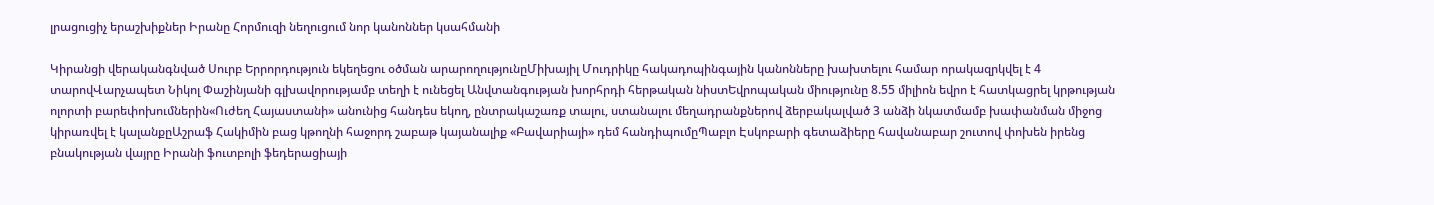լրացուցիչ երաշխիքներ Իրանը Հորմուզի նեղուցում նոր կանոններ կսահմանի

Կիրանցի վերականգնված Սուրբ Երրորդություն եկեղեցու օծման արարողությունըՄիխայիլ Մուդրիկը հակադոպինգային կանոնները խախտելու համար որակազրկվել է 4 տարովՎարչապետ Նիկոլ Փաշինյանի գլխավորությամբ տեղի է ունեցել Անվտանգության խորհրդի հերթական նիստԵվրոպական միությունը 8.55 միլիոն եվրո է հատկացրել կրթության ոլորտի բարեփոխումներին«Ուժեղ Հայաստանի» անունից հանդես եկող, ընտրակաշառք տալու, ստանալու մեղադրանքներով ձերբակալված 3 անձի նկատմամբ խափանման միջոց կիրառվել է կալանքըԱշրաֆ Հակիմին բաց կթողնի հաջորդ շաբաթ կայանալիք «Բավարիայի» դեմ հանդիպումըՊաբլո Էսկոբարի գետաձիերը հավանաբար շուտով փոխեն իրենց բնակության վայրը Իրանի ֆուտբոլի ֆեդերացիայի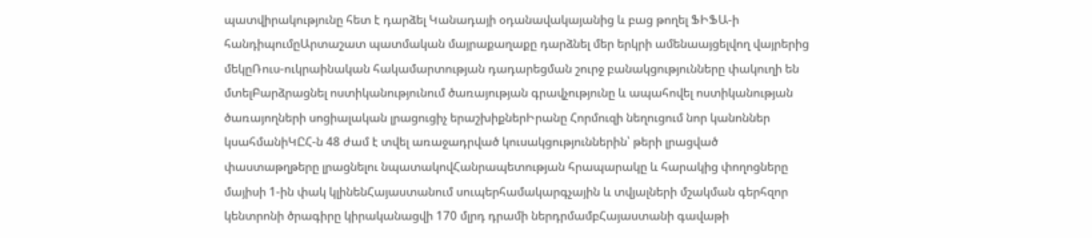պատվիրակությունը հետ է դարձել Կանադայի օդանավակայանից և բաց թողել ՖԻՖԱ-ի հանդիպումըԱրտաշատ պատմական մայրաքաղաքը դարձնել մեր երկրի ամենաայցելվող վայրերից մեկըՌուս-ուկրաինական հակամարտության դադարեցման շուրջ բանակցությունները փակուղի են մտելԲարձրացնել ոստիկանությունում ծառայության գրավչությունը և ապահովել ոստիկանության ծառայողների սոցիալական լրացուցիչ երաշխիքներԻրանը Հորմուզի նեղուցում նոր կանոններ կսահմանիԿԸՀ-ն 48 ժամ է տվել առաջադրված կուսակցություններին՝ թերի լրացված փաստաթղթերը լրացնելու նպատակովՀանրապետության հրապարակը և հարակից փողոցները մայիսի 1-ին փակ կլինենՀայաստանում սուպերհամակարգչային և տվյալների մշակման գերհզոր կենտրոնի ծրագիրը կիրականացվի 170 մլրդ դրամի ներդրմամբՀայաստանի գավաթի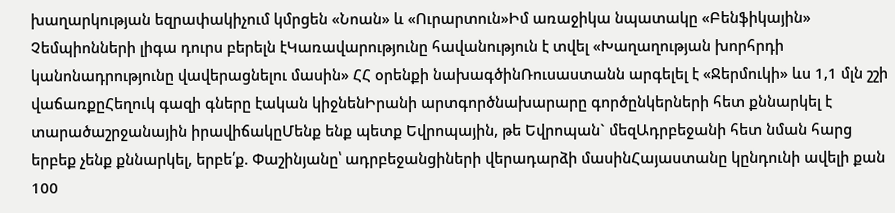խաղարկության եզրափակիչում կմրցեն «Նոան» և «Ուրարտուն»Իմ առաջիկա նպատակը «Բենֆիկային» Չեմպիոնների լիգա դուրս բերելն էԿառավարությունը հավանություն է տվել «Խաղաղության խորհրդի կանոնադրությունը վավերացնելու մասին» ՀՀ օրենքի նախագծինՌուսաստանն արգելել է «Ջերմուկի» ևս 1,1 մլն շշի վաճառքըՀեղուկ գազի գները էական կիջնենԻրանի արտգործնախարարը գործընկերների հետ քննարկել է տարածաշրջանային իրավիճակըՄենք ենք պետք Եվրոպային, թե Եվրոպան` մեզԱդրբեջանի հետ նման հարց երբեք չենք քննարկել, երբե՛ք. Փաշինյանը՝ ադրբեջանցիների վերադարձի մասինՀայաստանը կընդունի ավելի քան 100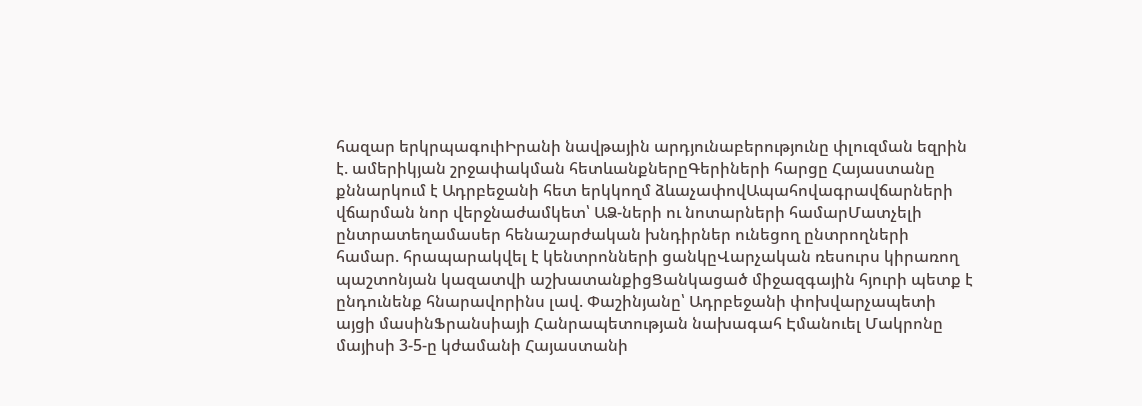հազար երկրպագուիԻրանի նավթային արդյունաբերությունը փլուզման եզրին է. ամերիկյան շրջափակման հետևանքներըԳերիների հարցը Հայաստանը քննարկում է Ադրբեջանի հետ երկկողմ ձևաչափովԱպահովագրավճարների վճարման նոր վերջնաժամկետ՝ ԱՁ-ների ու նոտարների համարՄատչելի ընտրատեղամասեր հենաշարժական խնդիրներ ունեցող ընտրողների համար. հրապարակվել է կենտրոնների ցանկըՎարչական ռեսուրս կիրառող պաշտոնյան կազատվի աշխատանքիցՑանկացած միջազգային հյուրի պետք է ընդունենք հնարավորինս լավ. Փաշինյանը՝ Ադրբեջանի փոխվարչապետի այցի մասինՖրանսիայի Հանրապետության նախագահ Էմանուել Մակրոնը մայիսի 3-5-ը կժամանի Հայաստանի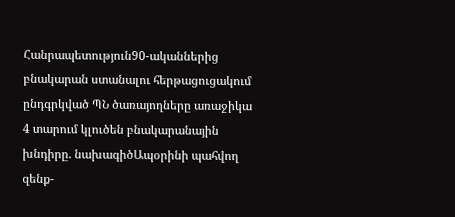Հանրապետություն90-ականներից բնակարան ստանալու հերթացուցակում ընդգրկված ՊՆ ծառայողները առաջիկա 4 տարում կլուծեն բնակարանային խնդիրը. նախագիծԱպօրինի պահվող զենք-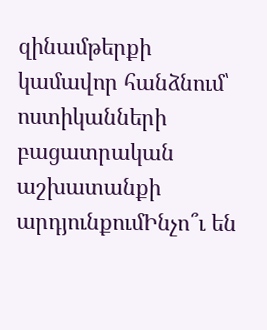զինամթերքի կամավոր հանձնում՝ ոստիկանների բացատրական աշխատանքի արդյունքումԻնչո՞ւ են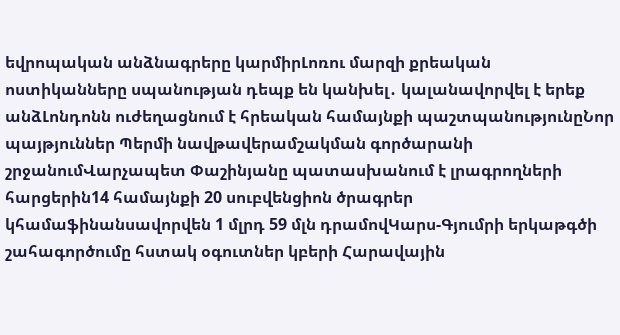եվրոպական անձնագրերը կարմիրԼոռու մարզի քրեական ոստիկանները սպանության դեպք են կանխել․ կալանավորվել է երեք անձԼոնդոնն ուժեղացնում է հրեական համայնքի պաշտպանությունըՆոր պայթյուններ Պերմի նավթավերամշակման գործարանի շրջանումՎարչապետ Փաշինյանը պատասխանում է լրագրողների հարցերին14 համայնքի 20 սուբվենցիոն ծրագրեր կհամաֆինանսավորվեն 1 մլրդ 59 մլն դրամովԿարս-Գյումրի երկաթգծի շահագործումը հստակ օգուտներ կբերի Հարավային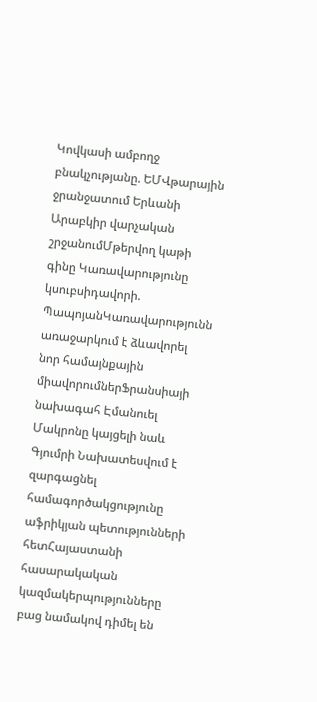Կովկասի ամբողջ բնակչությանը. ԵՄՎթարային ջրանջատում Երևանի Արաբկիր վարչական շրջանումՄթերվող կաթի գինը Կառավարությունը կսուբսիդավորի. ՊապոյանԿառավարությունն առաջարկում է ձևավորել նոր համայնքային միավորումներՖրանսիայի նախագահ Էմանուել Մակրոնը կայցելի նաև Գյումրի Նախատեսվում է զարգացնել համագործակցությունը աֆրիկյան պետությունների հետՀայաստանի հասարակական կազմակերպությունները բաց նամակով դիմել են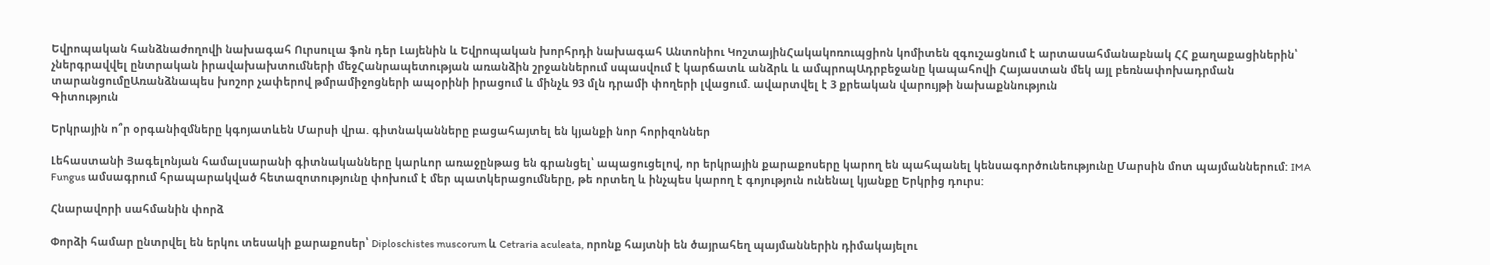Եվրոպական հանձնաժողովի նախագահ Ուրսուլա ֆոն դեր Լայենին և Եվրոպական խորհրդի նախագահ Անտոնիու ԿոշտայինՀակակոռուպցիոն կոմիտեն զգուշացնում է արտասահմանաբնակ ՀՀ քաղաքացիներին՝ չներգրավվել ընտրական իրավախախտումների մեջՀանրապետության առանձին շրջաններում սպասվում է կարճատև անձրև և ամպրոպԱդրբեջանը կապահովի Հայաստան մեկ այլ բեռնափոխադրման տարանցումըԱռանձնապես խոշոր չափերով թմրամիջոցների ապօրինի իրացում և մինչև 93 մլն դրամի փողերի լվացում. ավարտվել է 3 քրեական վարույթի նախաքննություն
Գիտություն

Երկրային ո՞ր օրգանիզմները կգոյատևեն Մարսի վրա. գիտնականները բացահայտել են կյանքի նոր հորիզոններ

Լեհաստանի Յագելոնյան համալսարանի գիտնականները կարևոր առաջընթաց են գրանցել՝ ապացուցելով, որ երկրային քարաքոսերը կարող են պահպանել կենսագործունեությունը Մարսին մոտ պայմաններում: IMA Fungus ամսագրում հրապարակված հետազոտությունը փոխում է մեր պատկերացումները, թե որտեղ և ինչպես կարող է գոյություն ունենալ կյանքը Երկրից դուրս:

Հնարավորի սահմանին փորձ

Փորձի համար ընտրվել են երկու տեսակի քարաքոսեր՝ Diploschistes muscorum և Cetraria aculeata, որոնք հայտնի են ծայրահեղ պայմաններին դիմակայելու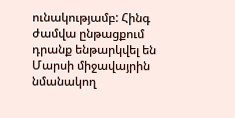ունակությամբ: Հինգ ժամվա ընթացքում դրանք ենթարկվել են Մարսի միջավայրին նմանակող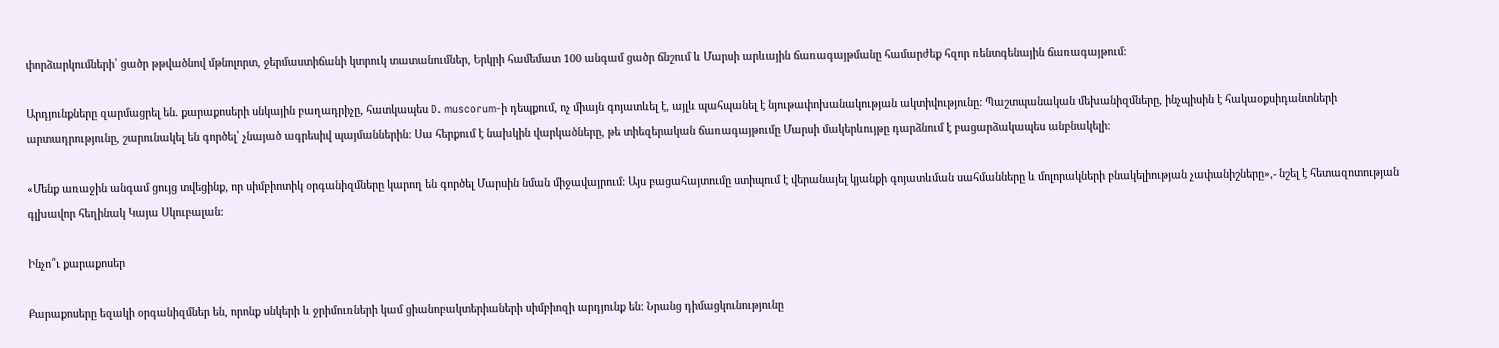փորձարկումների՝ ցածր թթվածնով մթնոլորտ, ջերմաստիճանի կտրուկ տատանումներ, Երկրի համեմատ 100 անգամ ցածր ճնշում և Մարսի արևային ճառագայթմանը համարժեք հզոր ռենտգենային ճառագայթում:

Արդյունքները զարմացրել են. քարաքոսերի սնկային բաղադրիչը, հատկապես D. muscorum-ի դեպքում, ոչ միայն գոյատևել է, այլև պահպանել է նյութափոխանակության ակտիվությունը: Պաշտպանական մեխանիզմները, ինչպիսին է հակաօքսիդանտների արտադրությունը, շարունակել են գործել՝ չնայած ագրեսիվ պայմաններին: Սա հերքում է նախկին վարկածները, թե տիեզերական ճառագայթումը Մարսի մակերևույթը դարձնում է բացարձակապես անբնակելի:

«Մենք առաջին անգամ ցույց տվեցինք, որ սիմբիոտիկ օրգանիզմները կարող են գործել Մարսին նման միջավայրում: Այս բացահայտումը ստիպում է վերանայել կյանքի գոյատևման սահմանները և մոլորակների բնակելիության չափանիշները»,- նշել է հետազոտության գլխավոր հեղինակ Կայա Սկուբալան:

Ինչո՞ւ քարաքոսեր

Քարաքոսերը եզակի օրգանիզմներ են, որոնք սնկերի և ջրիմուռների կամ ցիանոբակտերիաների սիմբիոզի արդյունք են: Նրանց դիմացկունությունը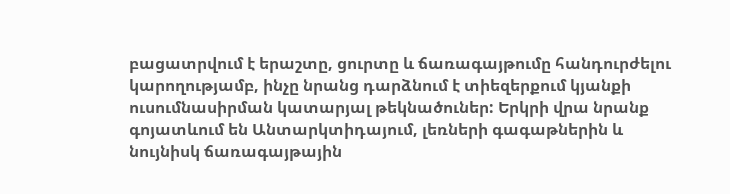բացատրվում է երաշտը, ցուրտը և ճառագայթումը հանդուրժելու կարողությամբ, ինչը նրանց դարձնում է տիեզերքում կյանքի ուսումնասիրման կատարյալ թեկնածուներ: Երկրի վրա նրանք գոյատևում են Անտարկտիդայում, լեռների գագաթներին և նույնիսկ ճառագայթային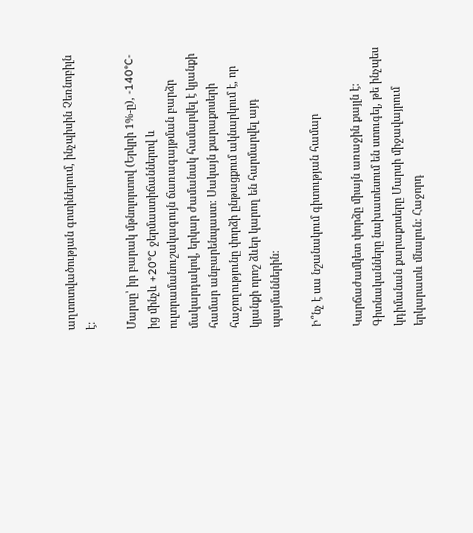աղտոտվածության գոտիներում, ինչպիսին Չեռնոբիլն է:

Մարսը՝ իր բարակ մթնոլորտով (Երկրի 1%-ը), -140°C-ից մինչև +20°C ջերմաստիճաններով և ուլտրամանուշակագույն ճառագայթման բարձր մակարդակով, երկար ժամանակ համարվել է կյանքի համար անբարենպաստ: Սակայն քարաքոսերի հաջողությունը փորձի ընթացքում ակնարկում է, որ կյանքի որոշ ձևեր կարող են հարմարվել այդ պայմաններին:

Ի՞նչ է սա նշանակում գիտության համար

Կարճաժամկետ փորձը միայն առաջին քայլն է: Գիտնականները նախատեսում են ստուգել, թե ինչպես կդիմանան քարաքոսերը Մարսի միջավայրում երկարատև մնալուն: Հաջորդ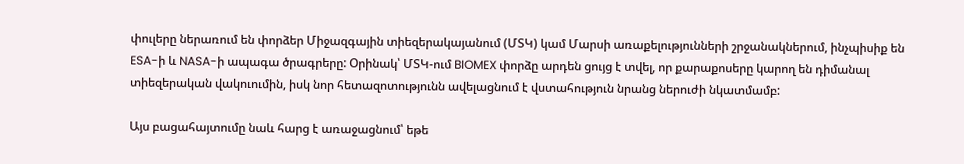փուլերը ներառում են փորձեր Միջազգային տիեզերակայանում (ՄՏԿ) կամ Մարսի առաքելությունների շրջանակներում, ինչպիսիք են ESA-ի և NASA-ի ապագա ծրագրերը: Օրինակ՝ ՄՏԿ-ում BIOMEX փորձը արդեն ցույց է տվել, որ քարաքոսերը կարող են դիմանալ տիեզերական վակուումին, իսկ նոր հետազոտությունն ավելացնում է վստահություն նրանց ներուժի նկատմամբ:

Այս բացահայտումը նաև հարց է առաջացնում՝ եթե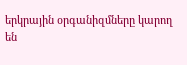երկրային օրգանիզմները կարող են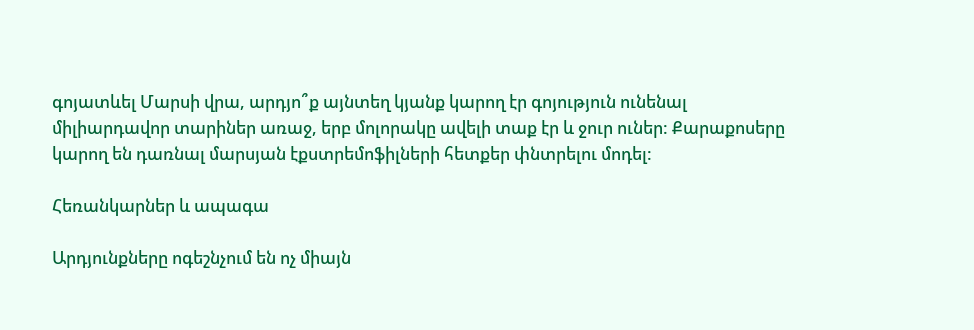գոյատևել Մարսի վրա, արդյո՞ք այնտեղ կյանք կարող էր գոյություն ունենալ միլիարդավոր տարիներ առաջ, երբ մոլորակը ավելի տաք էր և ջուր ուներ: Քարաքոսերը կարող են դառնալ մարսյան էքստրեմոֆիլների հետքեր փնտրելու մոդել:

Հեռանկարներ և ապագա

Արդյունքները ոգեշնչում են ոչ միայն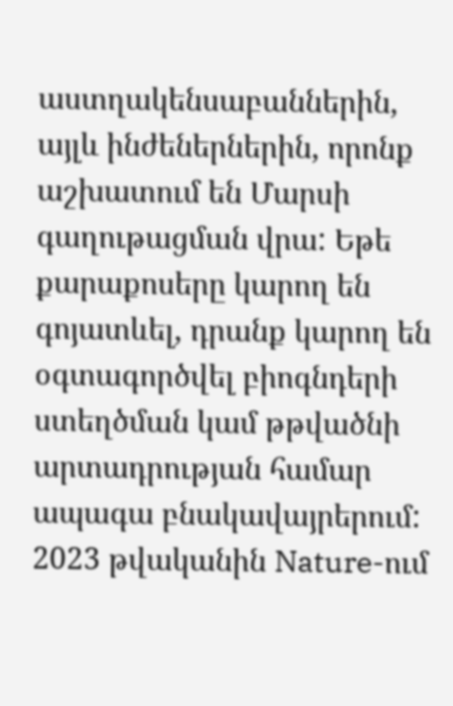աստղակենսաբաններին, այլև ինժեներներին, որոնք աշխատում են Մարսի գաղութացման վրա: Եթե քարաքոսերը կարող են գոյատևել, դրանք կարող են օգտագործվել բիոգնդերի ստեղծման կամ թթվածնի արտադրության համար ապագա բնակավայրերում: 2023 թվականին Nature-ում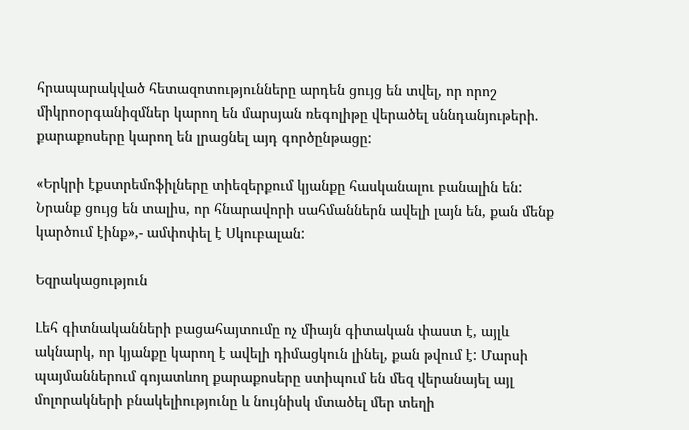հրապարակված հետազոտությունները արդեն ցույց են տվել, որ որոշ միկրոօրգանիզմներ կարող են մարսյան ռեգոլիթը վերածել սննդանյութերի. քարաքոսերը կարող են լրացնել այդ գործընթացը:

«Երկրի էքստրեմոֆիլները տիեզերքում կյանքը հասկանալու բանալին են: Նրանք ցույց են տալիս, որ հնարավորի սահմաններն ավելի լայն են, քան մենք կարծում էինք»,- ամփոփել է Սկուբալան:

Եզրակացություն

Լեհ գիտնականների բացահայտումը ոչ միայն գիտական փաստ է, այլև ակնարկ, որ կյանքը կարող է ավելի դիմացկուն լինել, քան թվում է: Մարսի պայմաններում գոյատևող քարաքոսերը ստիպում են մեզ վերանայել այլ մոլորակների բնակելիությունը և նույնիսկ մտածել մեր տեղի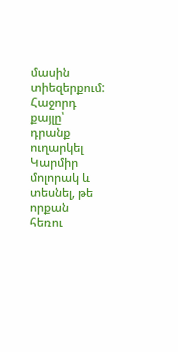մասին տիեզերքում: Հաջորդ քայլը՝ դրանք ուղարկել Կարմիր մոլորակ և տեսնել, թե որքան հեռու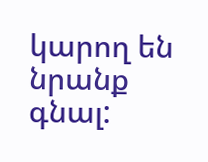կարող են նրանք գնալ: